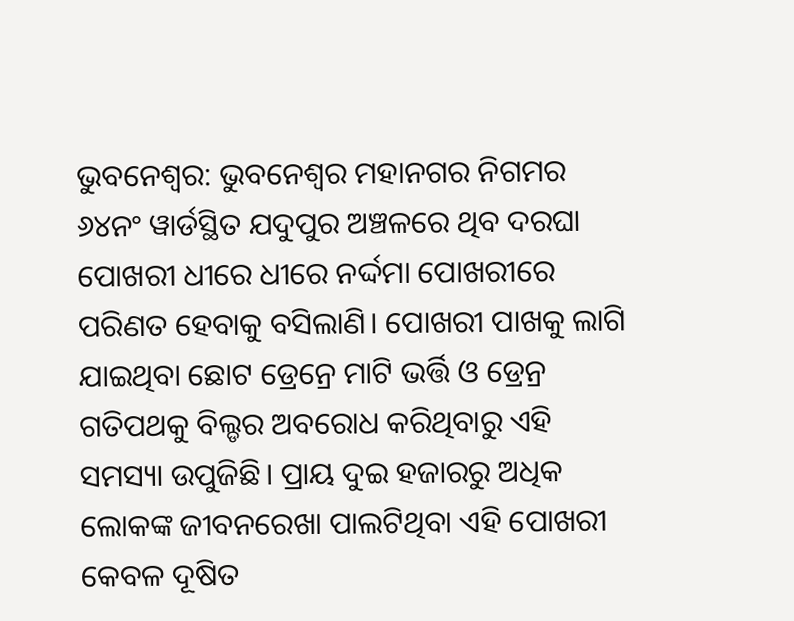ଭୁବନେଶ୍ବର: ଭୁବନେଶ୍ବର ମହାନଗର ନିଗମର ୬୪ନଂ ୱାର୍ଡସ୍ଥିତ ଯଦୁପୁର ଅଞ୍ଚଳରେ ଥିବ ଦରଘା ପୋଖରୀ ଧୀରେ ଧୀରେ ନର୍ଦ୍ଦମା ପୋଖରୀରେ ପରିଣତ ହେବାକୁ ବସିଲାଣି। ପୋଖରୀ ପାଖକୁ ଲାଗି ଯାଇଥିବା ଛୋଟ ଡ୍ରେନ୍ରେ ମାଟି ଭର୍ତ୍ତି ଓ ଡ୍ରେନ୍ର ଗତିପଥକୁ ବିଲ୍ଡର ଅବରୋଧ କରିଥିବାରୁ ଏହି ସମସ୍ୟା ଉପୁଜିଛି। ପ୍ରାୟ ଦୁଇ ହଜାରରୁ ଅଧିକ ଲୋକଙ୍କ ଜୀବନରେଖା ପାଲଟିଥିବା ଏହି ପୋଖରୀ କେବଳ ଦୂଷିତ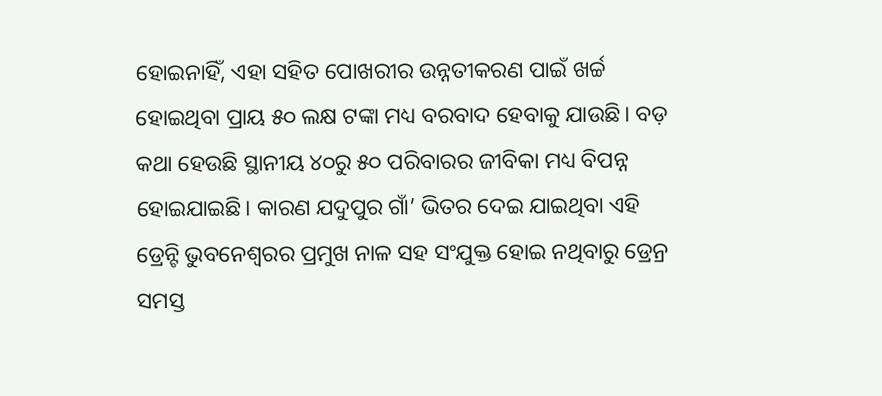ହୋଇନାହିଁ, ଏହା ସହିତ ପୋଖରୀର ଉନ୍ନତୀକରଣ ପାଇଁ ଖର୍ଚ୍ଚ ହୋଇଥିବା ପ୍ରାୟ ୫୦ ଲକ୍ଷ ଟଙ୍କା ମଧ୍ୟ ବରବାଦ ହେବାକୁ ଯାଉଛି। ବଡ଼ କଥା ହେଉଛି ସ୍ଥାନୀୟ ୪୦ରୁ ୫୦ ପରିବାରର ଜୀବିକା ମଧ୍ୟ ବିପନ୍ନ ହୋଇଯାଇଛି। କାରଣ ଯଦୁପୁର ଗାଁ’ ଭିତର ଦେଇ ଯାଇଥିବା ଏହି ଡ୍ରେନ୍ଟି ଭୁବନେଶ୍ବରର ପ୍ରମୁଖ ନାଳ ସହ ସଂଯୁକ୍ତ ହୋଇ ନଥିବାରୁ ଡ୍ରେନ୍ର ସମସ୍ତ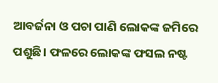ଆବର୍ଜନା ଓ ପଚା ପାଣି ଲୋକଙ୍କ ଜମିରେ ପଶୁଛି। ଫଳରେ ଲୋକଙ୍କ ଫସଲ ନଷ୍ଟ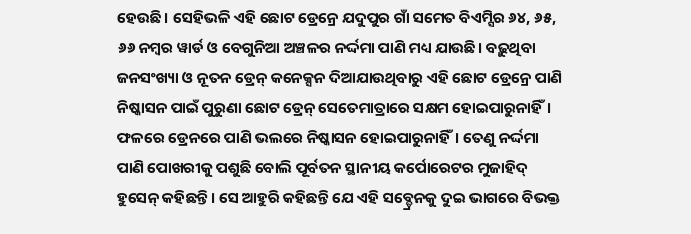ହେଉଛି। ସେହିଭଳି ଏହି ଛୋଟ ଡ୍ରେନ୍ରେ ଯଦୁପୁର ଗାଁ ସମେତ ବିଏମ୍ସିର ୬୪, ୬୫, ୬୬ ନମ୍ବର ୱାର୍ଡ ଓ ବେଗୁନିଆ ଅଞ୍ଚଳର ନର୍ଦ୍ଦମା ପାଣି ମଧ୍ୟ ଯାଉଛି। ବଢ଼ୁଥିବା ଜନସଂଖ୍ୟା ଓ ନୂତନ ଡ୍ରେନ୍ କନେକ୍ସନ ଦିଆଯାଉଥିବାରୁ ଏହି ଛୋଟ ଡ୍ରେନ୍ରେ ପାଣି ନିଷ୍କାସନ ପାଇଁ ପୁରୁଣା ଛୋଟ ଡ୍ରେନ୍ ସେତେମାତ୍ରାରେ ସକ୍ଷମ ହୋଇପାରୁନାହିଁ। ଫଳରେ ଡ୍ରେନରେ ପାଣି ଭଲରେ ନିଷ୍କାସନ ହୋଇପାରୁନାହିଁ। ତେଣୁ ନର୍ଦ୍ଦମା ପାଣି ପୋଖରୀକୁ ପଶୁଛି ବୋଲି ପୂର୍ବତନ ସ୍ଥାନୀୟ କର୍ପୋରେଟର ମୁଜାହିଦ୍ ହୁସେନ୍ କହିଛନ୍ତି। ସେ ଆହୁରି କହିଛନ୍ତି ଯେ ଏହି ସବ୍ଡ୍ରେନକୁ ଦୁଇ ଭାଗରେ ବିଭକ୍ତ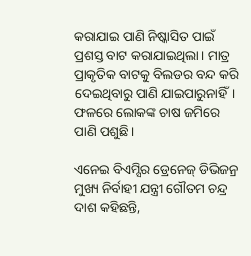କରାଯାଇ ପାଣି ନିଷ୍କାସିତ ପାଇଁ ପ୍ରଶସ୍ତ ବାଟ କରାଯାଇଥିଲା। ମାତ୍ର ପ୍ରାକୃତିକ ବାଟକୁ ବିଲଡର ବନ୍ଦ କରି ଦେଇଥିବାରୁ ପାଣି ଯାଇପାରୁନାହିଁ। ଫଳରେ ଲୋକଙ୍କ ଚାଷ ଜମିରେ ପାଣି ପଶୁଛି।

ଏନେଇ ବିଏମ୍ସିର ଡ୍ରେନେଜ୍ ଡିଭିଜନ୍ର ମୁଖ୍ୟ ନିର୍ବାହୀ ଯନ୍ତ୍ରୀ ଗୌତମ ଚନ୍ଦ୍ର ଦାଶ କହିଛନ୍ତି,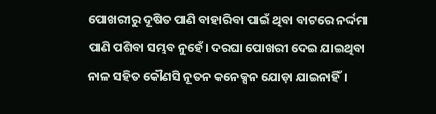ପୋଖରୀରୁ ଦୂଷିତ ପାଣି ବାହାରିବା ପାଇଁ ଥିବା ବାଟରେ ନର୍ଦ୍ଦମା ପାଣି ପଶିବା ସମ୍ଭବ ନୁହେଁ। ଦରଘା ପୋଖରୀ ଦେଇ ଯାଇଥିବା ନାଳ ସହିତ କୌଣସି ନୂତନ କନେକ୍ସନ ଯୋଡ଼ା ଯାଇନାହିଁ।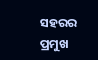ସହରର ପ୍ରମୁଖ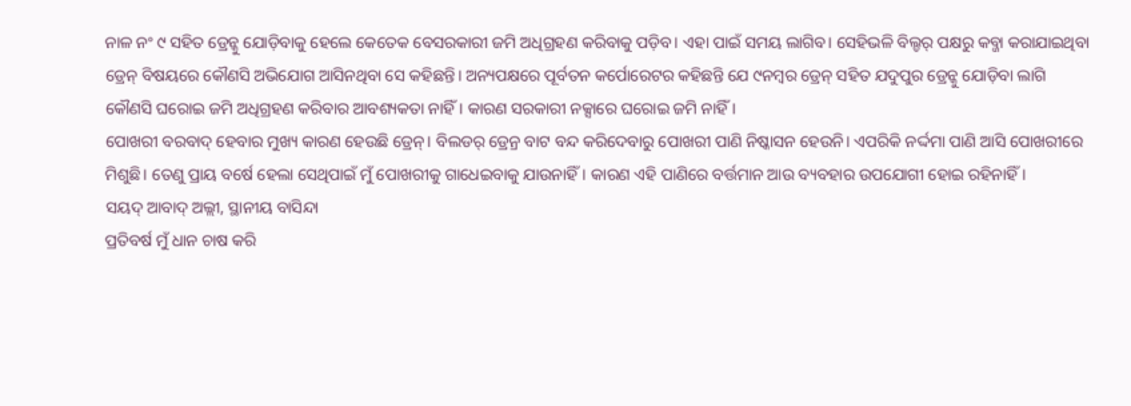ନାଳ ନଂ ୯ ସହିତ ଡ୍ରେନ୍କୁ ଯୋଡ଼ିବାକୁ ହେଲେ କେତେକ ବେସରକାରୀ ଜମି ଅଧିଗ୍ରହଣ କରିବାକୁ ପଡ଼ିବ। ଏହା ପାଇଁ ସମୟ ଲାଗିବ। ସେହିଭଳି ବିଲ୍ଡର୍ ପକ୍ଷରୁ କବ୍ଜା କରାଯାଇଥିବା ଡ୍ରେନ୍ ବିଷୟରେ କୌଣସି ଅଭିଯୋଗ ଆସିନଥିବା ସେ କହିଛନ୍ତି। ଅନ୍ୟପକ୍ଷରେ ପୂର୍ବତନ କର୍ପୋରେଟର କହିଛନ୍ତି ଯେ ୯ନମ୍ବର ଡ୍ରେନ୍ ସହିତ ଯଦୁପୁର ଡ୍ରେନ୍କୁ ଯୋଡ଼ିବା ଲାଗି କୌଣସି ଘରୋଇ ଜମି ଅଧିଗ୍ରହଣ କରିବାର ଆବଶ୍ୟକତା ନାହିଁ। କାରଣ ସରକାରୀ ନକ୍ସାରେ ଘରୋଇ ଜମି ନାହିଁ।
ପୋଖରୀ ବରବାଦ୍ ହେବାର ମୁଖ୍ୟ କାରଣ ହେଉଛି ଡ୍ରେନ୍। ବିଲଡର୍ ଡ୍ରେନ୍ର ବାଟ ବନ୍ଦ କରିଦେବାରୁ ପୋଖରୀ ପାଣି ନିଷ୍କାସନ ହେଉନି। ଏପରିକି ନର୍ଦ୍ଦମା ପାଣି ଆସି ପୋଖରୀରେ ମିଶୁଛି। ତେଣୁ ପ୍ରାୟ ବର୍ଷେ ହେଲା ସେଥିପାଇଁ ମୁଁ ପୋଖରୀକୁ ଗାଧେଇବାକୁ ଯାଉନାହିଁ। କାରଣ ଏହି ପାଣିରେ ବର୍ତ୍ତମାନ ଆଉ ବ୍ୟବହାର ଉପଯୋଗୀ ହୋଇ ରହିନାହିଁ।
ସୟଦ୍ ଆବାଦ୍ ଅଲ୍ଲୀ, ସ୍ଥାନୀୟ ବାସିନ୍ଦା
ପ୍ରତିବର୍ଷ ମୁଁ ଧାନ ଚାଷ କରି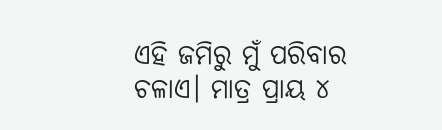ଏହି ଜମିରୁ ମୁଁ ପରିବାର ଚଳାଏ। ମାତ୍ର ପ୍ରାୟ ୪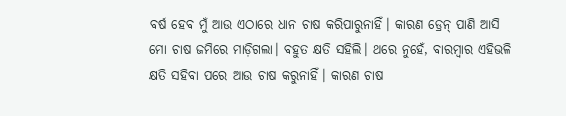ବର୍ଷ ହେବ ମୁଁ ଆଉ ଏଠାରେ ଧାନ ଚାଷ କରିପାରୁନାହିଁ। କାରଣ ଡ୍ରେନ୍ ପାଣି ଆସି ମୋ ଚାଷ ଜମିରେ ମାଡ଼ିଗଲା। ବହୁତ କ୍ଷତି ସହିଲି। ଥରେ ନୁହେଁ, ବାରମ୍ବାର ଏହିଭଳି କ୍ଷତି ସହିବା ପରେ ଆଉ ଚାଷ କରୁନାହିଁ। କାରଣ ଚାଷ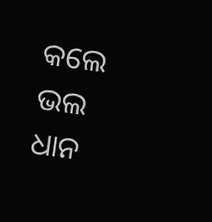କଲେ ଭଲ ଧାନ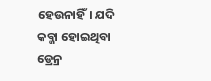ହେଉନାହିଁ। ଯଦି କବ୍ଜା ହୋଇଥିବା ଡ୍ରେନ୍ର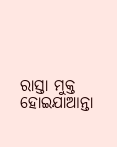ରାସ୍ତା ମୁକ୍ତ ହୋଇଯାଆନ୍ତା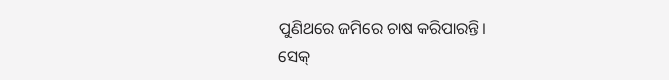ପୁଣିଥରେ ଜମିରେ ଚାଷ କରିପାରନ୍ତି।
ସେକ୍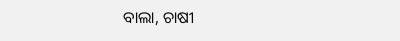ବାଲା, ଚାଷୀ